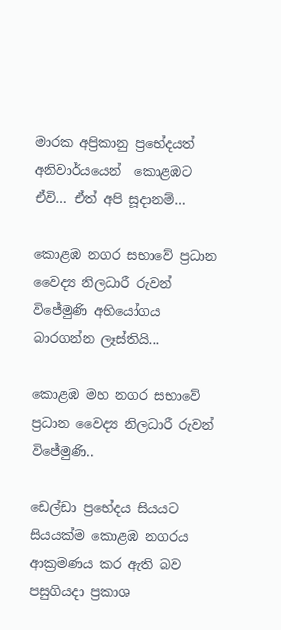මාරක අප්‍රිකානු ප්‍රභේදයත් අනිවාර්යයෙන්  කොළඹට ඒවි… ඒත් අපි සූදානම්…

කොළඹ නගර සභාවේ ප්‍රධාන වෛද්‍ය නිලධාරී රුවන් විජේමුණි අභියෝගය බාරගන්න ලෑස්තියි...

කොළඹ මහ නගර සභාවේ ප්‍රධාන වෛද්‍ය නිලධාරී රුවන් විජේමුණි..

ඩෙල්ඩා ප්‍රභේදය සියයට සියයක්ම කොළඹ නගරය ආක්‍රමණය කර ඇති බව පසුගියදා ප්‍රකාශ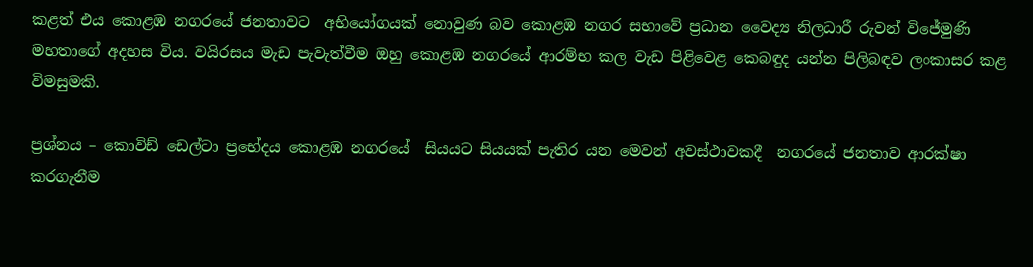කළත් එය කොළඹ නගරයේ ජනතාවට  අභියෝගයක් නොවුණ බව කොළඹ නගර සභාවේ ප්‍රධාන වෛද්‍ය නිලධාරී රුවන් විජේමුණි මහතාගේ අදහස විය. වයිරසය මැඩ පැවැත්වීම ඔහු කොළඹ නගරයේ ආරම්භ කල වැඩ පිළිවෙළ කෙබඳුද යන්න පිලිබඳව ලංකාසර කළ විමසුමකි.

ප්‍රශ්නය – කොවිඩ් ඩෙල්ටා ප්‍රභේදය කොළඹ නගරයේ  සියයට සියයක් පැතිර යන මෙවන් අවස්ථාවකදී  නගරයේ ජනතාව ආරක්ෂා කරගැනීම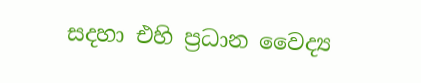සදහා එහි ප්‍රධාන වෛද්‍ය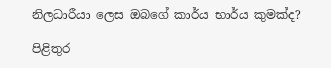නිලධාරීයා ලෙස ඔබගේ කාර්ය භාර්ය කුමක්ද?

පිළිතුර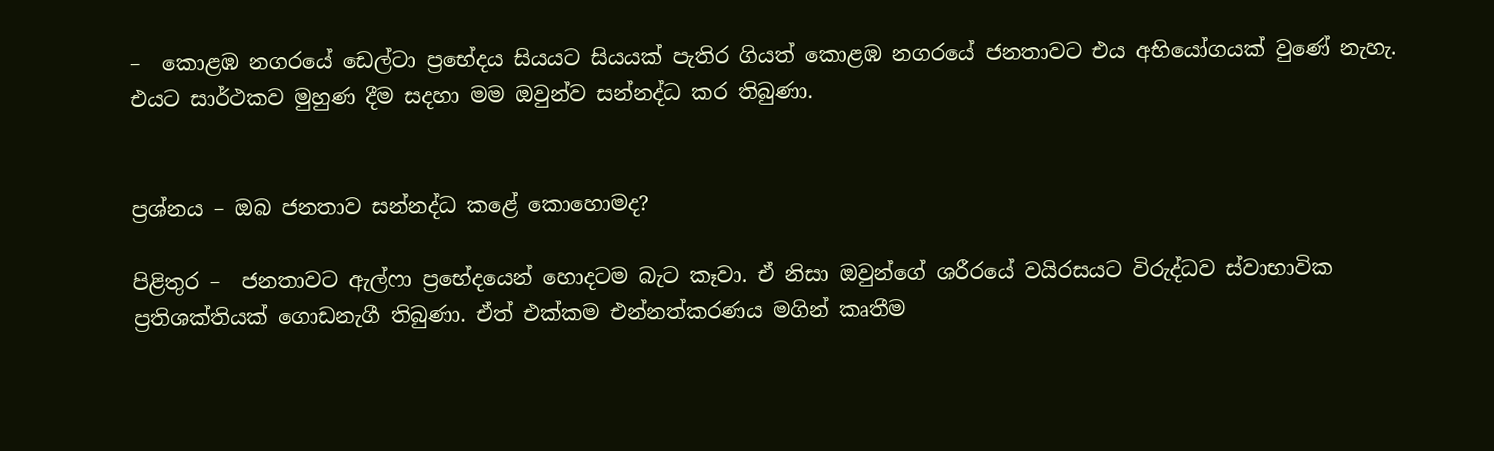–  කොළඹ නගරයේ ඩෙල්ටා ප්‍රභේදය සියයට සියයක් පැතිර ගියත් කොළඹ නගරයේ ජනතාවට එය අභියෝගයක් වුණේ නැහැ. එයට සාර්ථකව මුහුණ දීම සදහා මම ඔවුන්ව සන්නද්ධ කර තිබුණා.


ප්‍රශ්නය – ඔබ ජනතාව සන්නද්ධ කළේ කොහොමද?

පිළිතුර –  ජනතාවට ඇල්ෆා ප්‍රභේදයෙන් හොදටම බැට කෑවා. ඒ නිසා ඔවුන්ගේ ශරීරයේ වයිරසයට විරුද්ධව ස්වාභාවික ප්‍රතිශක්තියක් ගොඩනැගී තිබුණා. ඒත් එක්කම එන්නත්කරණය මගින් කෘතීම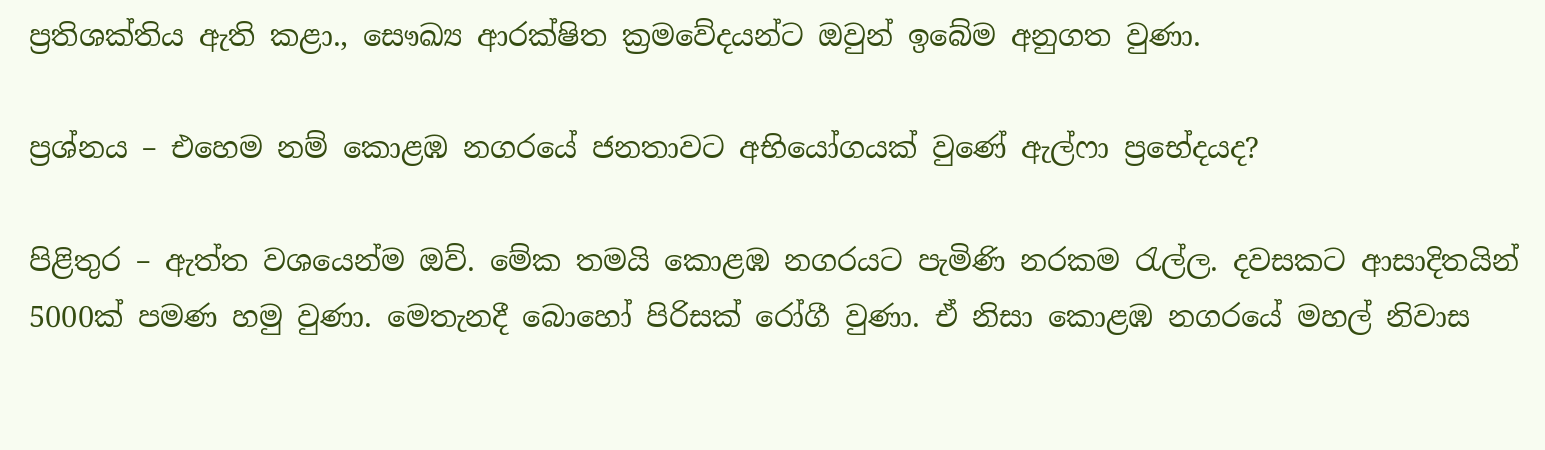ප්‍රතිශක්තිය ඇති කළා., සෞඛ්‍ය ආරක්ෂිත ක්‍රමවේදයන්ට ඔවුන් ඉබේම අනුගත වුණා.

ප්‍රශ්නය – එහෙම නම් කොළඹ නගරයේ ජනතාවට අභියෝගයක් වුණේ ඇල්ෆා ප්‍රභේදයද?

පිළිතුර – ඇත්ත වශයෙන්ම ඔව්. මේක තමයි කොළඹ නගරයට පැමිණි නරකම රැල්ල. දවසකට ආසාදිතයින් 5000ක් පමණ හමු වුණා. මෙතැනදී බොහෝ පිරිසක් රෝගී වුණා. ඒ නිසා කොළඹ නගරයේ මහල් නිවාස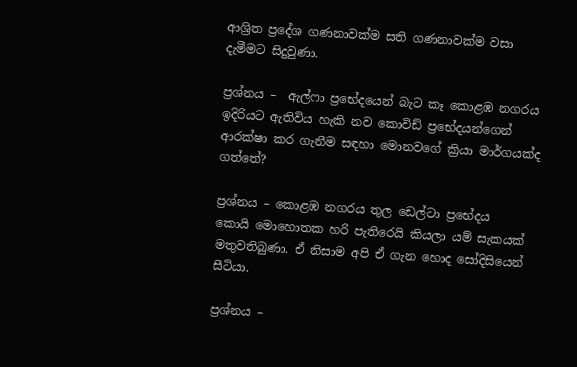ආශ්‍රිත ප්‍රදේශ ගණනාවක්ම සති ගණනාවක්ම වසා දැමීමට සිදුවුණා.

ප්‍රශ්නය –  ඇල්ෆා ප්‍රභේදයෙන් බැට කෑ කොළඹ නගරය ඉදිරියට ඇතිවිය හැකි නව කොවිඩ් ප්‍රභේදයන්ගෙන්   ආරක්ෂා කර ගැනීම සඳහා මොනවගේ ක්‍රියා මාර්ගයක්ද ගත්තේ?

ප්‍රශ්නය – කොළඹ නගරය තුල ඩෙල්ටා ප්‍රභේදය කොයි ‌මොහොතක හරි පැතිරෙයි කියලා යම් සැකයක් මතුවතිබුණා. ඒ නිසාම අපි ඒ ගැන හොද සෝදිසියෙන් සීටියා.

ප්‍රශ්නය –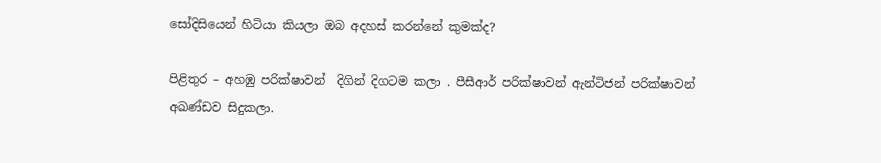සෝදිසියෙන් හිටියා කියලා ඔබ අදහස් කරන්නේ කුමක්ද?

පිළිතුර – අහඹු පරික්ෂාවන්  දිගින් දිගටම කලා . පීසීආර් පරික්ෂාවන් ඇන්ටිජන් පරික්ෂාවන් අඛණ්ඩව සිදුකලා.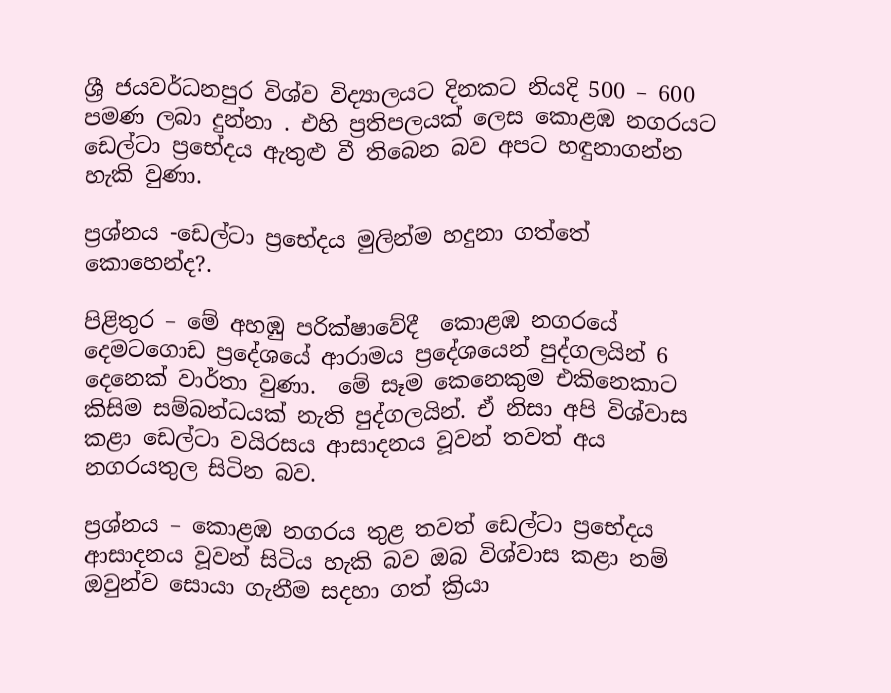ශ්‍රී ජයවර්ධනපුර විශ්ව විද්‍යාලයට දිනකට නියදි 500 – 600 පමණ ලබා දුන්නා . එහි ප්‍රතිපලයක් ලෙස කොළඹ නගරයට ඩෙල්ටා ප්‍රභේදය ඇතුළු වී තිබෙන බව අපට හඳුනාගන්න හැකි වුණා.

ප්‍රශ්නය -ඩෙල්ටා ප්‍රභේදය මුලින්ම හදුනා ගත්තේ කොහෙන්ද?.

පිළිතුර – මේ අහඹු පරික්ෂාවේදී  කොළඹ නගරයේ දෙමටගොඩ ප්‍රදේශයේ ආරාමය ප්‍රදේශයෙන් පුද්ගලයින් 6 දෙනෙක් වාර්තා වුණා.  මේ සෑම කෙනෙකුම එකිනෙකාට කිසිම සම්බන්ධයක් නැති පුද්ගලයින්. ඒ නිසා අපි විශ්වාස කළා ඩෙල්ටා වයිරසය ආසාදනය වූවන් තවත් අය නගරයතුල සිටින බව.

ප්‍රශ්නය – කොළඹ නගරය තුළ තවත් ඩෙල්ටා ප්‍රභේදය ආසාදනය වූවන් සිටිය හැකි බව ඔබ විශ්වාස කළා නම් ඔවුන්ව සොයා ගැනීම සදහා ගත් ක්‍රියා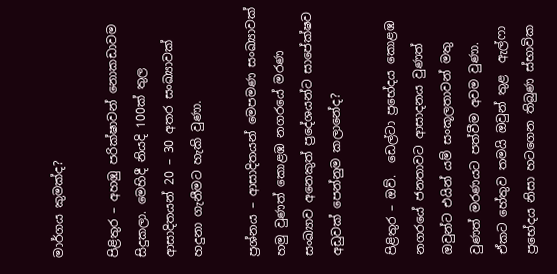මාර්ගය කුමක්ද?

පිළිතුර – අහඹු පරික්ෂාවන් නොකඩාවම සිදුකලා. මෙහිදී නියදි 100ක් තුල ආසාදිතයන් 20 – 30 අතර සංඛ්‍යාවක් හදුනා ගැනීමට හැකි වුණා.

ප්‍රශ්නය – ආසාදිතයන් මෙපමණ සංඛ්‍යාවක් හමු වුණත් කොළඹ නගරයේ මරණ සංඛ්‍යාව අනෙකුත් ප්‍රදේශයන්ට සාපේක්ෂව අඩුවක් පෙන්නුම කලානේද?

පිළිතුර – ඔව්.  ඩෙල්ටා ප්‍රභේදය කොළඹ නගරයේ ජනතාවට ආසාදනය වුණත් ඔවුන්ට එයින් යම් සංකූලතාවන් මතු වුණත් මරණයට පත්වීම අවම වුණා. ඒකට හේතුව තමයි ඔවුන් තුළ  ඇල්ෆා ප්‍රභේදය නිසා හටගෙන තිබුණ ස්භාවික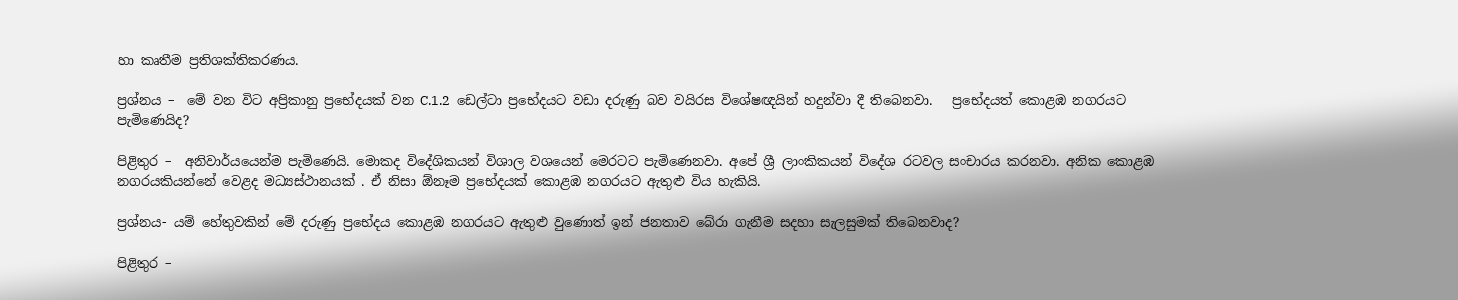හා කෘතීම ප්‍රතිශක්තිකරණය.

ප්‍රශ්නය –  මේ වන විට අප්‍රිකානු ප්‍රභේදයක් වන C.1.2  ඩෙල්ටා ප්‍රභේදයට වඩා දරුණු බව වයිරස විශේෂඥයින් හදුන්වා දී තිබෙනවා.   ප්‍රභේදයත් කොළඹ නගරයට පැමිණෙයිද?

පිළිතුර –  අනිවාර්යයෙන්ම පැමිණෙයි. මොකද විදේශිකයන් විශාල වශයෙන් මෙරටට පැමිණෙනවා. අපේ ශ්‍රී ලාංකිකයන් විදේශ රටවල සංචාරය කරනවා. අනික කොළඹ නගරයකියන්නේ වෙළද මධ්‍යස්ථානයක් . ඒ නිසා ඕනෑම ප්‍රභේදයක් කොළඹ නගරයට ඇතුළු විය හැකියි.

ප්‍රශ්නය- යම් හේතුවකින් මේ දරුණු ප්‍රභේදය කොළඹ නගරයට ඇතුළු වුණොත් ඉන් ජනතාව බේරා ගැනීම සදහා සැලසුමක් තිබෙනවාද?

පිළිතුර –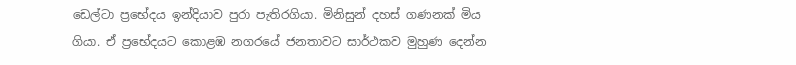ඩෙල්ටා ප්‍රභේදය ඉන්දියාව පුරා පැතිරගියා. මිනිසුන් දහස් ගණනක් මිය ගියා. ඒ ප්‍රභේදයට කොළඹ නගරයේ ජනතාවට සාර්ථකව මුහුණ දෙන්න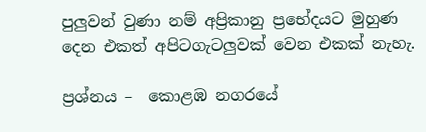පුලුවන් වුණා නම් අප්‍රිකානු ප්‍රභේදයට මුහුණ දෙන එකත් අපිටගැටලුවක් වෙන එකක් නැහැ.

ප්‍රශ්නය –  කොළඹ නගරයේ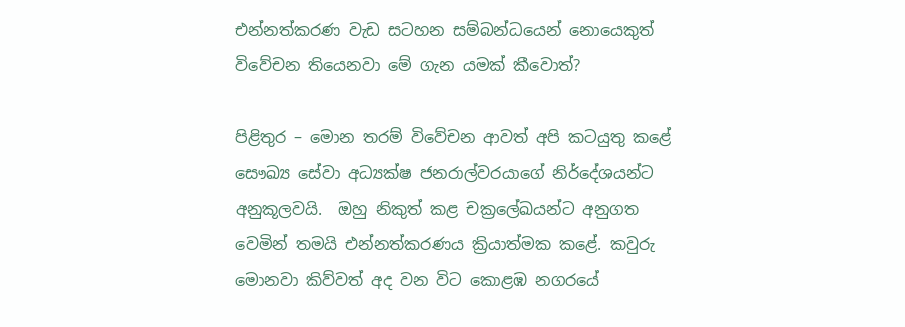එන්නත්කරණ වැඩ සටහන සම්බන්ධයෙන් නොයෙකුත් විවේචන තියෙනවා මේ ගැන යමක් කීවොත්?

පිළිතුර – මොන තරම් විවේචන ආවත් අපි කටයුතු කළේ සෞඛ්‍ය සේවා අධ්‍යක්ෂ ජනරාල්වරයාගේ නිර්දේශයන්ට අනුකූලවයි.  ඔහු නිකුත් කළ චක්‍රලේඛයන්ට අනුගත වෙමින් තමයි එන්නත්කරණය ක්‍රියාත්මක කළේ. කවුරු මොනවා කිව්වත් අද වන විට කොළඹ නගරයේ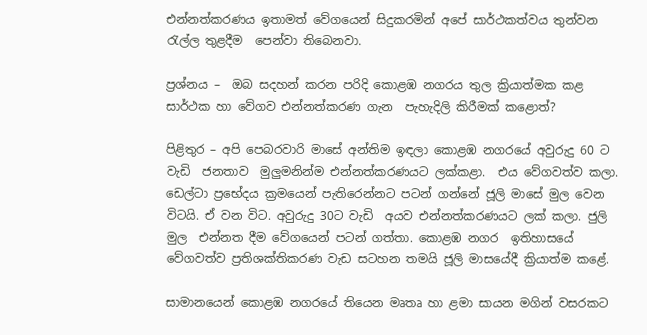එන්නත්කරණය ඉතාමත් වේගයෙන් සිදුකරමින් අපේ සාර්ථකත්වය තුන්වන රැල්ල තුළදීම  පෙන්වා තිබෙනවා.

ප්‍රශ්නය –  ඔබ සදහන් කරන පරිදි කොළඹ නගරය තුල ක්‍රියාත්මක කළ සාර්ථක හා වේගව එන්නත්කරණ ගැන  පැහැදිලි කිරීමක් කළොත්?

පිළිතුර – අපි පෙබරවාරි මාසේ අන්තිම ඉඳලා කොළඹ නගරයේ අවුරුදු 60 ට වැඩි  ජනතාව  මුලුමනින්ම එන්නත්කරණයට ලක්කළා.  එය වේගවත්ව කලා.  ඩෙල්ටා ප්‍රභේදය ක්‍රමයෙන් පැතිරෙන්නට පටන් ගන්නේ ජූලි මාසේ මුල වෙන විටයි. ඒ වන විට. අවුරුදු 30ට වැඩි  අයව එන්නත්කරණයට ලක් කලා. ජුලි මුල  එන්නත දීම වේගයෙන් පටන් ගත්තා. කොළඹ නගර  ඉතිහාසයේ වේගවත්ව ප්‍රතිශක්තිකරණ වැඩ සටහන තමයි ජූලි මාසයේදී ක්‍රියාත්ම කළේ.

සාමානයෙන් කොළඹ නගරයේ තියෙන මෘතෘ හා ළමා සායන මගින් වසරකට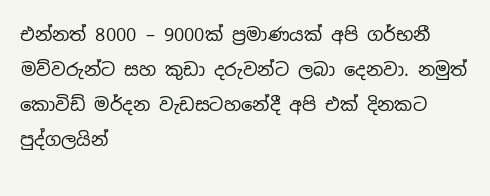එන්නත් 8000 – 9000ක් ප්‍රමාණයක් අපි ගර්භනී මව්වරුන්ට සහ කුඩා දරුවන්ට ලබා දෙනවා. නමුත් කොවිඩ් මර්දන වැඩසටහනේදී අපි එක් දිනකට පුද්ගලයින්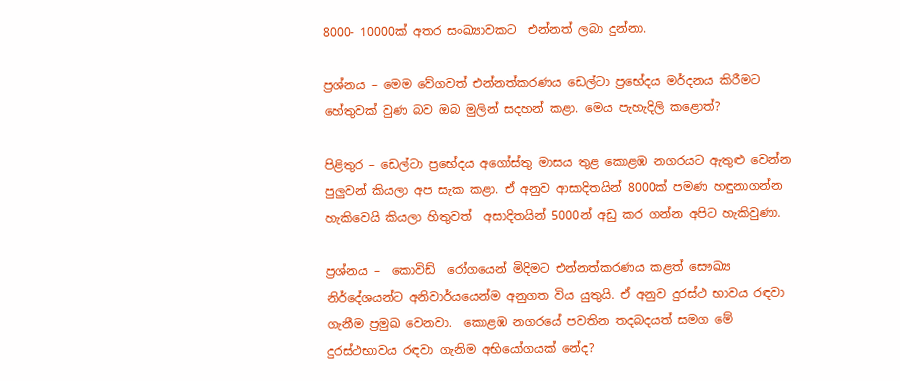8000- 10000ක් අතර සංඛ්‍යාවකට  එන්නත් ලබා දුන්නා.

ප්‍රශ්නය – මෙම වේගවත් එන්නත්කරණය ඩෙල්ටා ප්‍රභේදය මර්දනය කිරීමට හේතුවක් වුණ බව ඔබ මුලින් සදහන් කළා. මෙය පැහැදිලි කළොත්?

පිළිතුර – ඩෙල්ටා ප්‍රභේදය අගෝස්තු මාසය තුළ කොළඹ නගරයට ඇතුළු වෙන්න  පුලුවන් කියලා අප සැක කළා. ඒ අනුව ආසාදිතයින් 8000ක් පමණ හඳුනාගන්න හැකිවෙයි කියලා හිතුවත්  අසාදිතයින් 5000න් අඩු කර ගන්න අපිට හැකිවුණා.

ප්‍රශ්නය –  කොවිඩ්  රෝගයෙන් මිදිමට එන්නත්කරණය කළත් සෞඛ්‍ය නිර්දේශයන්ට අනිවාර්යයෙන්ම අනුගත විය යුතුයි. ඒ අනුව දුරස්ථ භාවය රඳවා ගැනීම ප්‍රමුඛ වෙනවා.  කොළඹ නගරයේ පවතින තදබදයත් සමග මේ දුරස්ථභාවය රඳවා ගැනිම අභියෝගයක් නේද?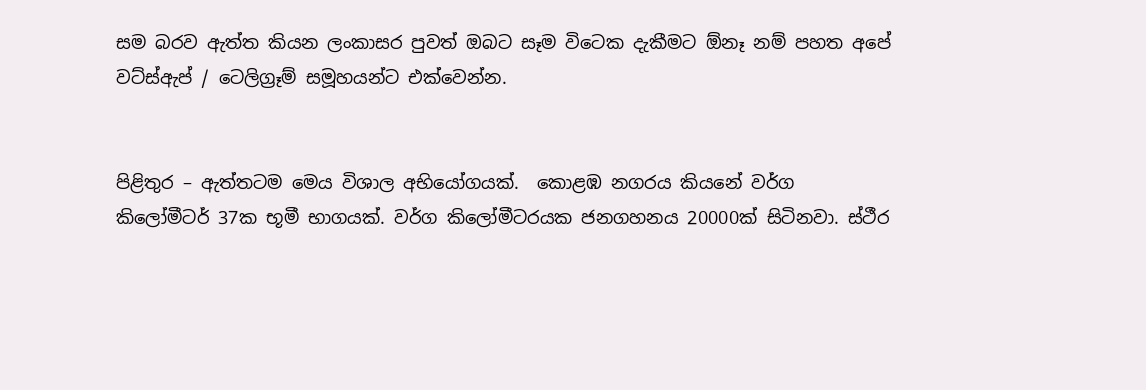සම බරව ඇත්ත කියන ලංකාසර පුවත් ඔබට සෑම විටෙක දැකීමට ඕනෑ නම් පහත අපේ වට්ස්ඇප් / ටෙලිග්‍රෑම් සමූහයන්ට එක්වෙන්න.


පිළිතුර – ඇත්තටම මෙය විශාල අභියෝගයක්.  කොළඹ නගරය කියනේ වර්ග කිලෝමීටර් 37ක භූමී භාගයක්. වර්ග කිලෝමීටරයක ජනගහනය 20000ක් සිටිනවා. ස්ථීර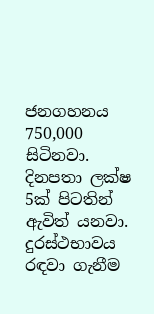ජනගහනය 750,000 සිටිනවා. දිනපතා ලක්ෂ 5ක් පිටතින් ඇවිත් යනවා. දුරස්ථභාවය රඳවා ගැනීම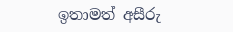ඉතාමත් අසීරු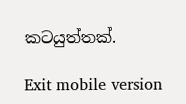කටයුත්තක්.

Exit mobile version